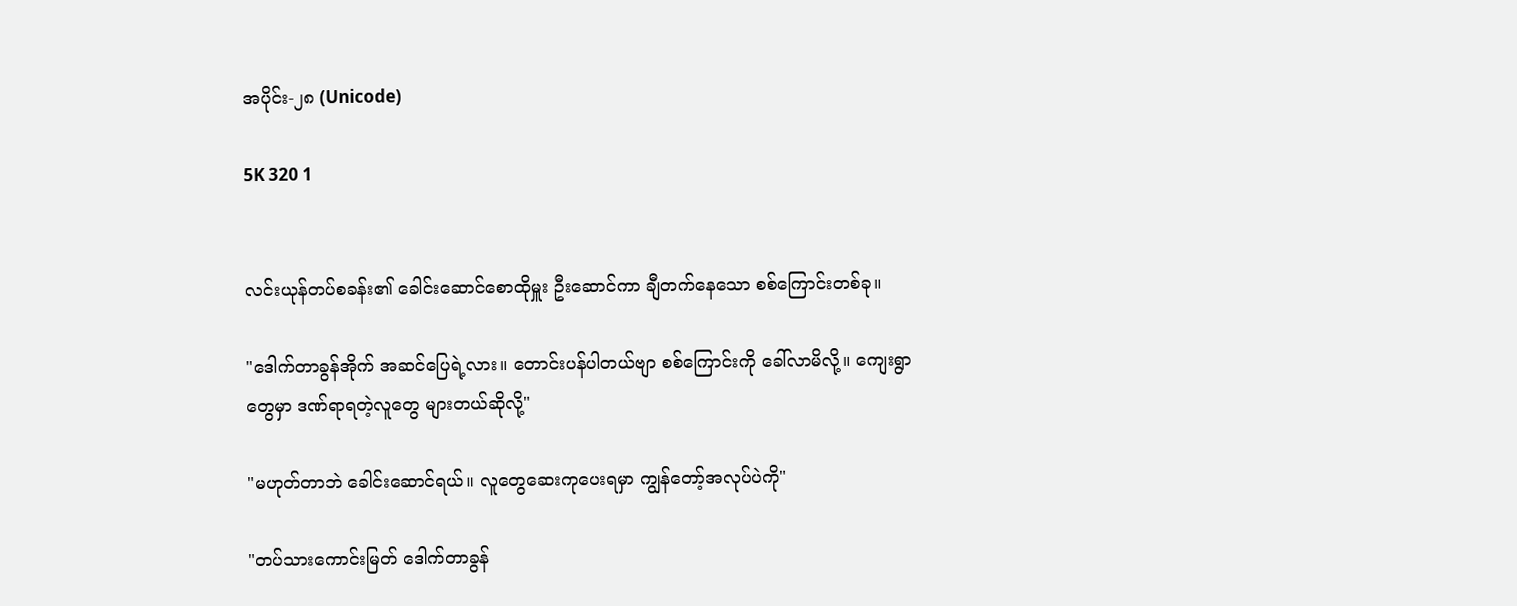အပိုင်း-၂၈ (Unicode)

5K 320 1


လင်းယုန်တပ်စခန်း၏ ခေါင်းဆောင်စောထိုမှူး ဦးဆောင်ကာ ချီတက်နေသော စစ်ကြောင်းတစ်ခု။

"ဒေါက်တာခွန်အိုက် အဆင်ပြေရဲ့လား။ တောင်းပန်ပါတယ်ဗျာ စစ်ကြောင်းကို ခေါ်လာမိလို့။ ကျေးရွာတွေမှာ ဒဏ်ရာရတဲ့လူတွေ များတယ်ဆိုလို့"

"မဟုတ်တာဘဲ ခေါင်းဆောင်ရယ်။ လူတွေဆေးကုပေးရမှာ ကျွန်တော့်အလုပ်ပဲကို"

"တပ်သားကောင်းမြတ် ဒေါက်တာခွန်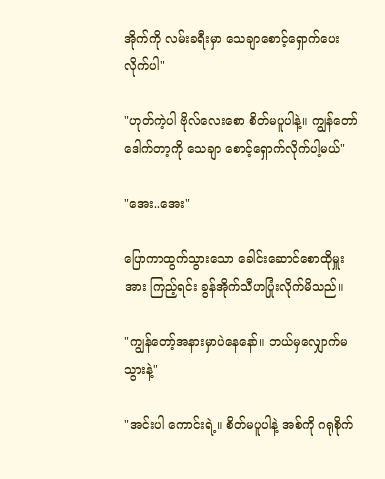အိုက်ကို လမ်းခရီးမှာ သေချာစောင့်ရှောက်ပေးလိုက်ပါ"

"ဟုတ်ကဲ့ပါ ဗိုလ်လေးစော စိတ်မပူပါနဲ့။ ကျွန်တော်ဒေါက်တာ့ကို သေချာ စောင့်ရှောက်လိုက်ပါ့မယ်"

"အေး..အေး"

ပြောကာထွက်သွားသော ခေါင်းဆောင်စောထိုမှူးအား ကြည့်ရင်း ခွန်အိုက်သီဟပြုံးလိုက်မိသည်။

"ကျွန်တော့်အနားမှာပဲနေနော်။ ဘယ်မှလျှောက်မသွားနဲ့"

"အင်းပါ ကောင်းရဲ့။ စိတ်မပူပါနဲ့ အစ်ကို ဂရုစိုက်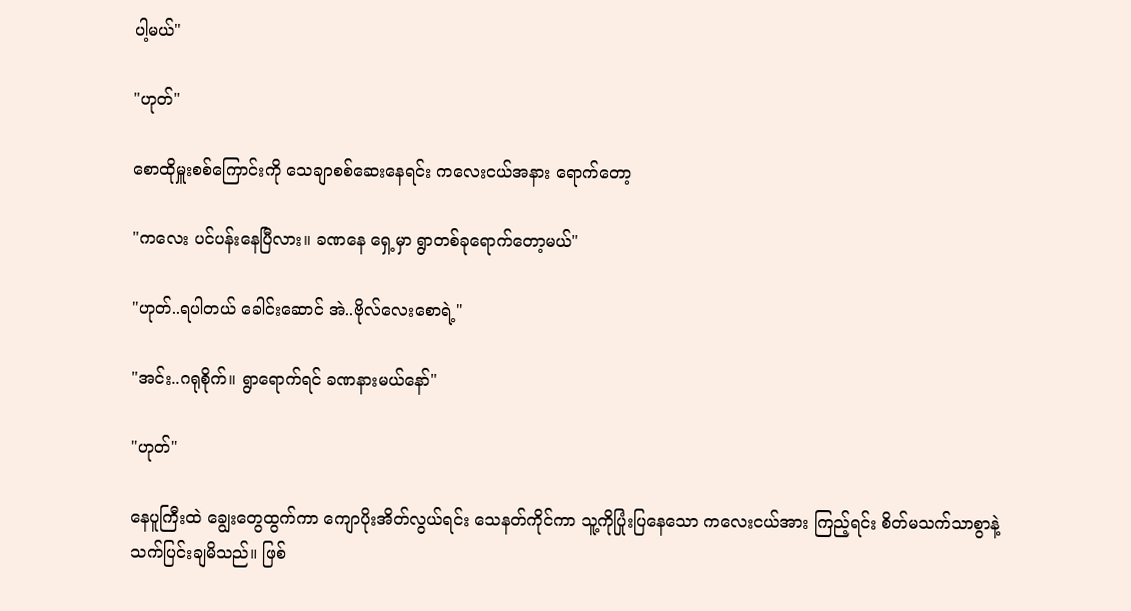ပါ့မယ်"

"ဟုတ်"

စောထိုမှူးစစ်ကြောင်းကို သေချာစစ်ဆေးနေရင်း ကလေးငယ်အနား ရောက်တော့

"ကလေး ပင်ပန်းနေပြီလား။ ခဏနေ ရှေ့မှာ ရွာတစ်ခုရောက်တော့မယ်"

"ဟုတ်..ရပါတယ် ခေါင်းဆောင် အဲ..ဗိုလ်လေးစောရဲ့"

"အင်း..ဂရုစိုက်။ ရွာရောက်ရင် ခဏနားမယ်နော်"

"ဟုတ်"

နေပူကြီးထဲ ချွေးတွေထွက်ကာ ကျောပိုးအိတ်လွယ်ရင်း သေနတ်ကိုင်ကာ သူ့ကိုပြုံးပြနေသော ကလေးငယ်အား ကြည့်ရင်း စိတ်မသက်သာစွာနဲ့ သက်ပြင်းချမိသည်။ ဖြစ်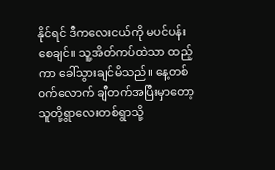နိုင်ရင် ဒီကလေးငယ်ကို မပင်ပန်းစေချင်။ သူ့အိတ်ကပ်ထဲသာ ထည့်ကာ ခေါ်သွားချင်မိသည်။ နေ့တစ်၀က်လောက် ချီတက်အပြီးမှာတော့ သူတို့ရွာလေးတစ်ရွာသို့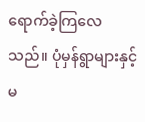ရောက်ခဲ့ကြလေသည်။ ပုံမှန်ရွာများနှင့်မ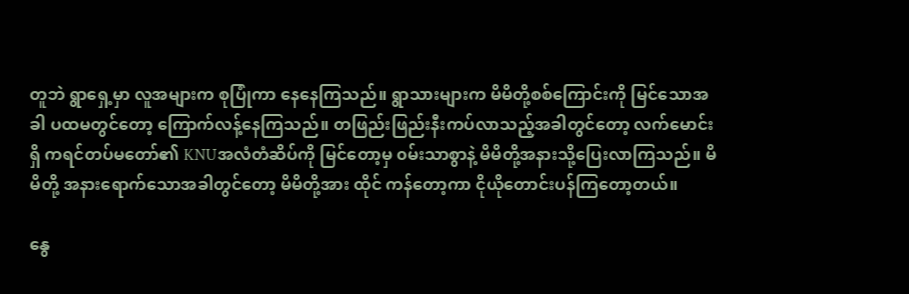တူဘဲ ရွာရှေ့မှာ လူအများက စုပြုံကာ နေနေကြသည်။ ရွာသားများက မိမိတို့စစ်ကြောင်းကို မြင်သောအခါ ပထမတွင်တော့ ကြောက်လန့်နေကြသည်။ တဖြည်းဖြည်းနီးကပ်လာသည့်အခါတွင်တော့ လက်မောင်းရှိ ကရင်တပ်မတော်၏ KNUအလံတံဆိပ်ကို မြင်တော့မှ ၀မ်းသာစွာနဲ့ မိမိတို့အနားသို့ပြေးလာကြသည်။ မိမိတို့ အနားရောက်သောအခါတွင်တော့ မိမိတို့အား ထိုင် ကန်တော့ကာ ငိုယိုတောင်းပန်ကြတော့တယ်။

နွေ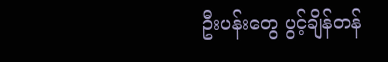ဦးပန်းတွေ ပွင့်ချိန်တန်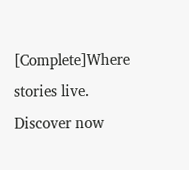[Complete]Where stories live. Discover now